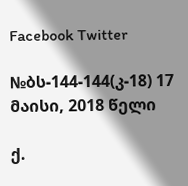Facebook Twitter

№ბს-144-144(კ-18) 17 მაისი, 2018 წელი

ქ.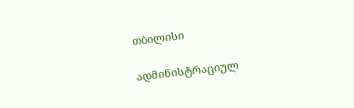თბილისი

ადმინისტრაციულ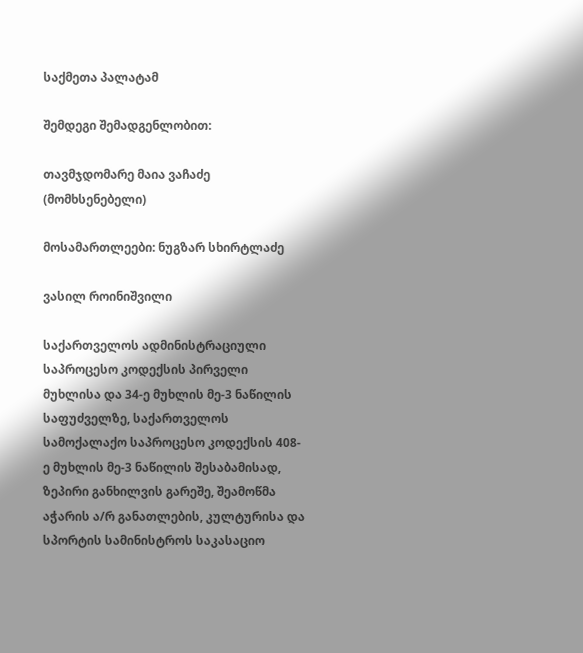საქმეთა პალატამ

შემდეგი შემადგენლობით:

თავმჯდომარე მაია ვაჩაძე (მომხსენებელი)

მოსამართლეები: ნუგზარ სხირტლაძე

ვასილ როინიშვილი

საქართველოს ადმინისტრაციული საპროცესო კოდექსის პირველი მუხლისა და 34-ე მუხლის მე-3 ნაწილის საფუძველზე, საქართველოს სამოქალაქო საპროცესო კოდექსის 408-ე მუხლის მე-3 ნაწილის შესაბამისად, ზეპირი განხილვის გარეშე, შეამოწმა აჭარის ა/რ განათლების, კულტურისა და სპორტის სამინისტროს საკასაციო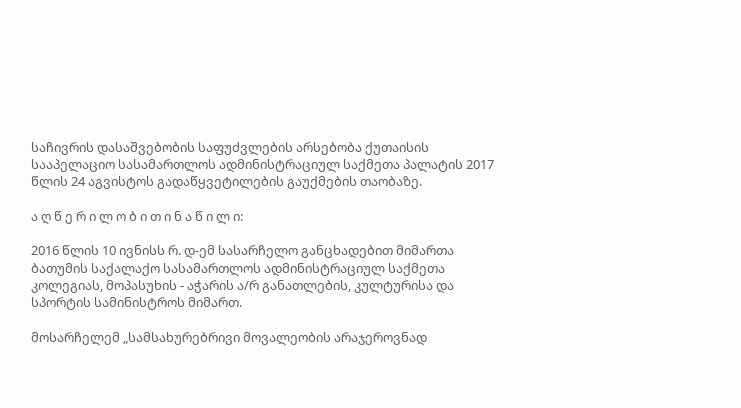საჩივრის დასაშვებობის საფუძვლების არსებობა ქუთაისის სააპელაციო სასამართლოს ადმინისტრაციულ საქმეთა პალატის 2017 წლის 24 აგვისტოს გადაწყვეტილების გაუქმების თაობაზე.

ა ღ წ ე რ ი ლ ო ბ ი თ ი ნ ა წ ი ლ ი:

2016 წლის 10 ივნისს რ. დ-ემ სასარჩელო განცხადებით მიმართა ბათუმის საქალაქო სასამართლოს ადმინისტრაციულ საქმეთა კოლეგიას, მოპასუხის - აჭარის ა/რ განათლების, კულტურისა და სპორტის სამინისტროს მიმართ.

მოსარჩელემ „სამსახურებრივი მოვალეობის არაჯეროვნად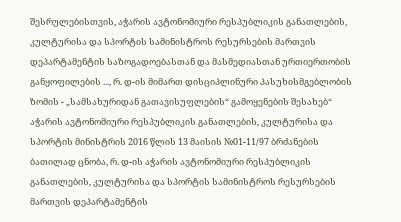შესრულებისთვის, აჭარის ავტონომიური რესპუბლიკის განათლების, კულტურისა და სპორტის სამინისტროს რესურსების მართვის დეპარტამენტის საზოგადოებასთან და მასმედიასთან ურთიერთობის განყოფილების ..., რ. დ-ის მიმართ დისციპლინური პასუხისმგებლობის ზომის - „სამსახურიდან გათავისუფლების“ გამოყენების შესახებ“ აჭარის ავტონომიური რესპუბლიკის განათლების, კულტურისა და სპორტის მინისტრის 2016 წლის 13 მაისის №01-11/97 ბრძანების ბათილად ცნობა, რ. დ-ის აჭარის ავტონომიური რესპუბლიკის განათლების, კულტურისა და სპორტის სამინისტროს რესურსების მართვის დეპარტამენტის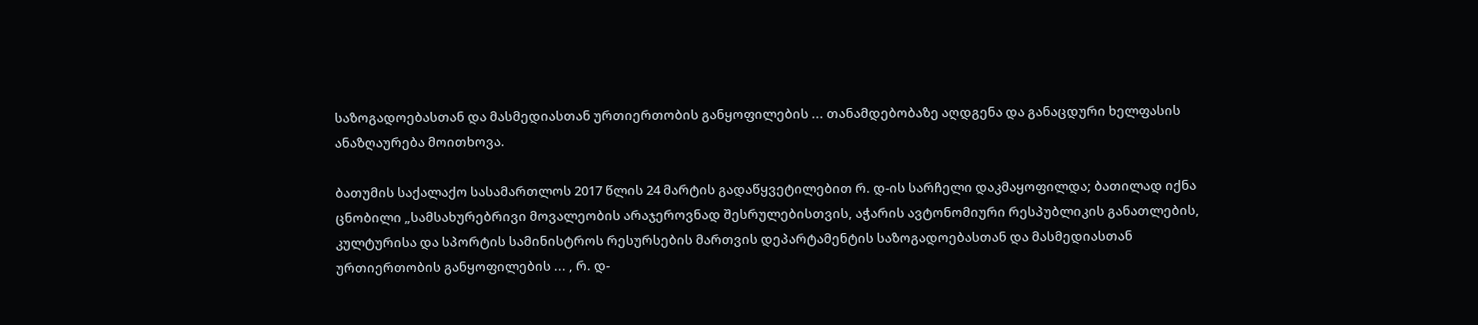საზოგადოებასთან და მასმედიასთან ურთიერთობის განყოფილების ... თანამდებობაზე აღდგენა და განაცდური ხელფასის ანაზღაურება მოითხოვა.

ბათუმის საქალაქო სასამართლოს 2017 წლის 24 მარტის გადაწყვეტილებით რ. დ-ის სარჩელი დაკმაყოფილდა; ბათილად იქნა ცნობილი „სამსახურებრივი მოვალეობის არაჯეროვნად შესრულებისთვის, აჭარის ავტონომიური რესპუბლიკის განათლების, კულტურისა და სპორტის სამინისტროს რესურსების მართვის დეპარტამენტის საზოგადოებასთან და მასმედიასთან ურთიერთობის განყოფილების ... , რ. დ-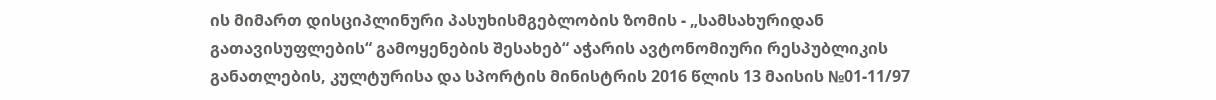ის მიმართ დისციპლინური პასუხისმგებლობის ზომის - „სამსახურიდან გათავისუფლების“ გამოყენების შესახებ“ აჭარის ავტონომიური რესპუბლიკის განათლების, კულტურისა და სპორტის მინისტრის 2016 წლის 13 მაისის №01-11/97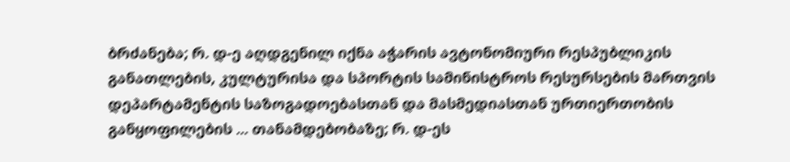ბრძანება; რ. დ-ე აღდგენილ იქნა აჭარის ავტონომიური რესპუბლიკის განათლების, კულტურისა და სპორტის სამინისტროს რესურსების მართვის დეპარტამენტის საზოგადოებასთან და მასმედიასთან ურთიერთობის განყოფილების ... თანამდებობაზე; რ. დ-ეს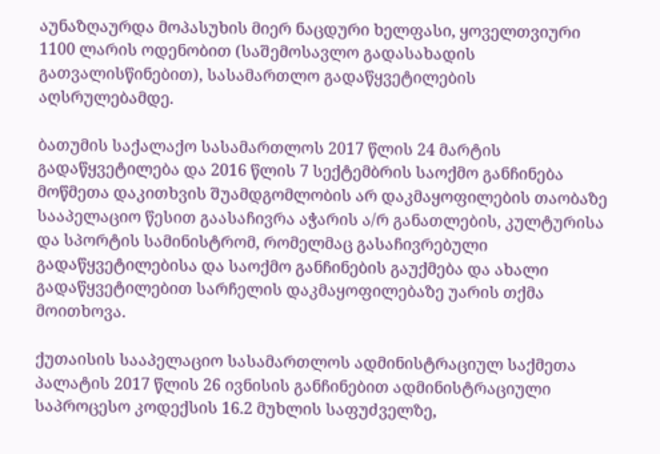აუნაზღაურდა მოპასუხის მიერ ნაცდური ხელფასი, ყოველთვიური 1100 ლარის ოდენობით (საშემოსავლო გადასახადის გათვალისწინებით), სასამართლო გადაწყვეტილების აღსრულებამდე.

ბათუმის საქალაქო სასამართლოს 2017 წლის 24 მარტის გადაწყვეტილება და 2016 წლის 7 სექტემბრის საოქმო განჩინება მოწმეთა დაკითხვის შუამდგომლობის არ დაკმაყოფილების თაობაზე სააპელაციო წესით გაასაჩივრა აჭარის ა/რ განათლების, კულტურისა და სპორტის სამინისტრომ, რომელმაც გასაჩივრებული გადაწყვეტილებისა და საოქმო განჩინების გაუქმება და ახალი გადაწყვეტილებით სარჩელის დაკმაყოფილებაზე უარის თქმა მოითხოვა.

ქუთაისის სააპელაციო სასამართლოს ადმინისტრაციულ საქმეთა პალატის 2017 წლის 26 ივნისის განჩინებით ადმინისტრაციული საპროცესო კოდექსის 16.2 მუხლის საფუძველზე,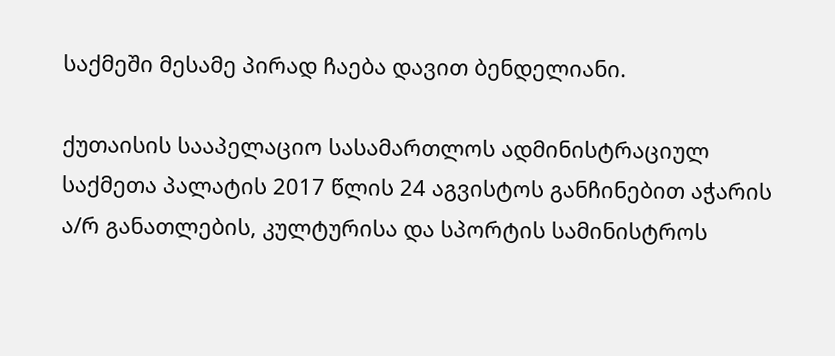საქმეში მესამე პირად ჩაება დავით ბენდელიანი.

ქუთაისის სააპელაციო სასამართლოს ადმინისტრაციულ საქმეთა პალატის 2017 წლის 24 აგვისტოს განჩინებით აჭარის ა/რ განათლების, კულტურისა და სპორტის სამინისტროს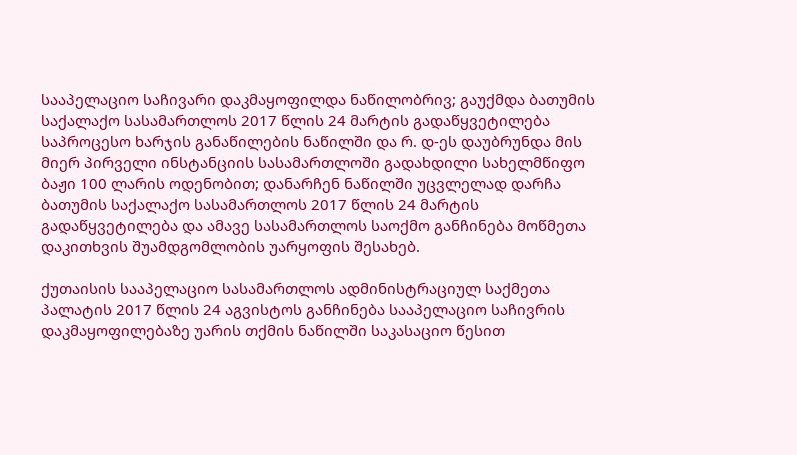სააპელაციო საჩივარი დაკმაყოფილდა ნაწილობრივ; გაუქმდა ბათუმის საქალაქო სასამართლოს 2017 წლის 24 მარტის გადაწყვეტილება საპროცესო ხარჯის განაწილების ნაწილში და რ. დ-ეს დაუბრუნდა მის მიერ პირველი ინსტანციის სასამართლოში გადახდილი სახელმწიფო ბაჟი 100 ლარის ოდენობით; დანარჩენ ნაწილში უცვლელად დარჩა ბათუმის საქალაქო სასამართლოს 2017 წლის 24 მარტის გადაწყვეტილება და ამავე სასამართლოს საოქმო განჩინება მოწმეთა დაკითხვის შუამდგომლობის უარყოფის შესახებ.

ქუთაისის სააპელაციო სასამართლოს ადმინისტრაციულ საქმეთა პალატის 2017 წლის 24 აგვისტოს განჩინება სააპელაციო საჩივრის დაკმაყოფილებაზე უარის თქმის ნაწილში საკასაციო წესით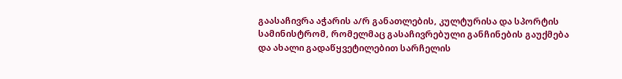გაასაჩივრა აჭარის ა/რ განათლების, კულტურისა და სპორტის სამინისტრომ, რომელმაც გასაჩივრებული განჩინების გაუქმება და ახალი გადაწყვეტილებით სარჩელის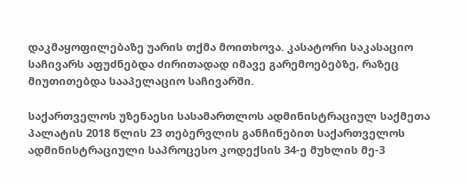დაკმაყოფილებაზე უარის თქმა მოითხოვა. კასატორი საკასაციო საჩივარს აფუძნებდა ძირითადად იმავე გარემოებებზე, რაზეც მიუთითებდა სააპელაციო საჩივარში.

საქართველოს უზენაესი სასამართლოს ადმინისტრაციულ საქმეთა პალატის 2018 წლის 23 თებერვლის განჩინებით საქართველოს ადმინისტრაციული საპროცესო კოდექსის 34-ე მუხლის მე-3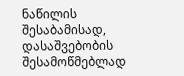ნაწილის შესაბამისად, დასაშვებობის შესამოწმებლად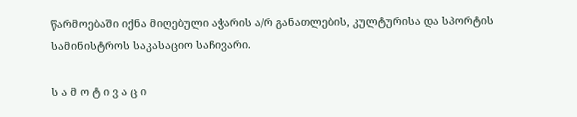წარმოებაში იქნა მიღებული აჭარის ა/რ განათლების, კულტურისა და სპორტის სამინისტროს საკასაციო საჩივარი.

ს ა მ ო ტ ი ვ ა ც ი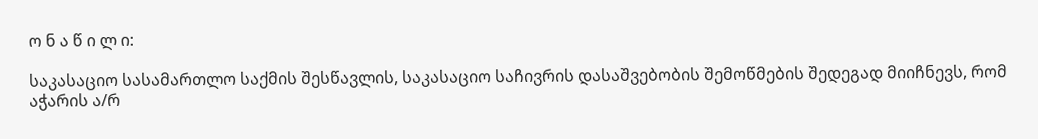ო ნ ა წ ი ლ ი:

საკასაციო სასამართლო საქმის შესწავლის, საკასაციო საჩივრის დასაშვებობის შემოწმების შედეგად მიიჩნევს, რომ აჭარის ა/რ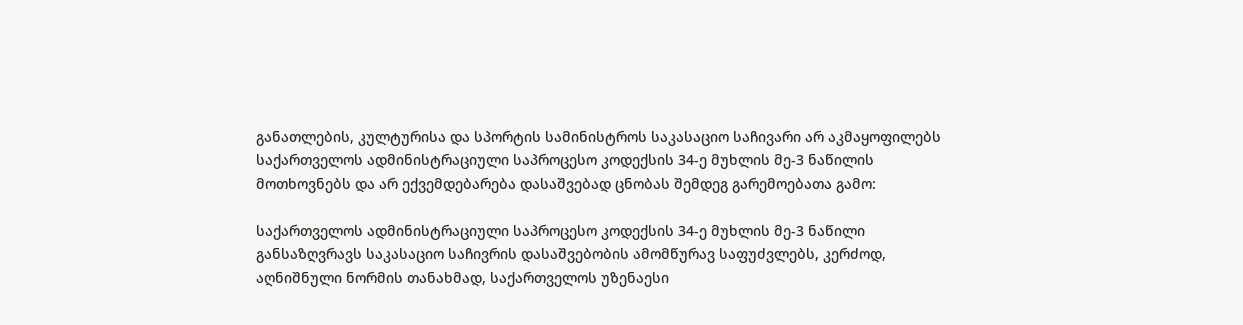განათლების, კულტურისა და სპორტის სამინისტროს საკასაციო საჩივარი არ აკმაყოფილებს საქართველოს ადმინისტრაციული საპროცესო კოდექსის 34-ე მუხლის მე-3 ნაწილის მოთხოვნებს და არ ექვემდებარება დასაშვებად ცნობას შემდეგ გარემოებათა გამო:

საქართველოს ადმინისტრაციული საპროცესო კოდექსის 34-ე მუხლის მე-3 ნაწილი განსაზღვრავს საკასაციო საჩივრის დასაშვებობის ამომწურავ საფუძვლებს, კერძოდ, აღნიშნული ნორმის თანახმად, საქართველოს უზენაესი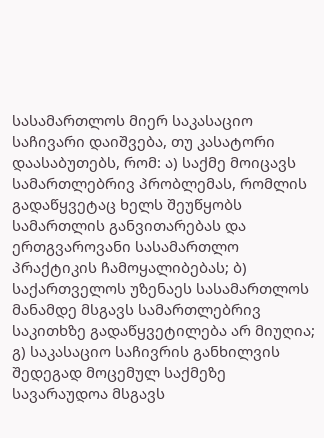სასამართლოს მიერ საკასაციო საჩივარი დაიშვება, თუ კასატორი დაასაბუთებს, რომ: ა) საქმე მოიცავს სამართლებრივ პრობლემას, რომლის გადაწყვეტაც ხელს შეუწყობს სამართლის განვითარებას და ერთგვაროვანი სასამართლო პრაქტიკის ჩამოყალიბებას; ბ) საქართველოს უზენაეს სასამართლოს მანამდე მსგავს სამართლებრივ საკითხზე გადაწყვეტილება არ მიუღია; გ) საკასაციო საჩივრის განხილვის შედეგად მოცემულ საქმეზე სავარაუდოა მსგავს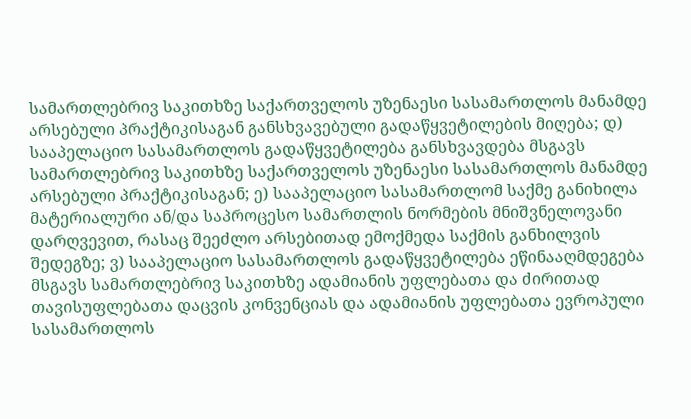სამართლებრივ საკითხზე საქართველოს უზენაესი სასამართლოს მანამდე არსებული პრაქტიკისაგან განსხვავებული გადაწყვეტილების მიღება; დ) სააპელაციო სასამართლოს გადაწყვეტილება განსხვავდება მსგავს სამართლებრივ საკითხზე საქართველოს უზენაესი სასამართლოს მანამდე არსებული პრაქტიკისაგან; ე) სააპელაციო სასამართლომ საქმე განიხილა მატერიალური ან/და საპროცესო სამართლის ნორმების მნიშვნელოვანი დარღვევით, რასაც შეეძლო არსებითად ემოქმედა საქმის განხილვის შედეგზე; ვ) სააპელაციო სასამართლოს გადაწყვეტილება ეწინააღმდეგება მსგავს სამართლებრივ საკითხზე ადამიანის უფლებათა და ძირითად თავისუფლებათა დაცვის კონვენციას და ადამიანის უფლებათა ევროპული სასამართლოს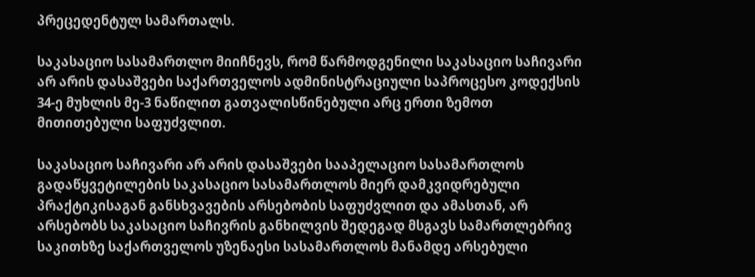პრეცედენტულ სამართალს.

საკასაციო სასამართლო მიიჩნევს, რომ წარმოდგენილი საკასაციო საჩივარი არ არის დასაშვები საქართველოს ადმინისტრაციული საპროცესო კოდექსის 34-ე მუხლის მე-3 ნაწილით გათვალისწინებული არც ერთი ზემოთ მითითებული საფუძვლით.

საკასაციო საჩივარი არ არის დასაშვები სააპელაციო სასამართლოს გადაწყვეტილების საკასაციო სასამართლოს მიერ დამკვიდრებული პრაქტიკისაგან განსხვავების არსებობის საფუძვლით და ამასთან, არ არსებობს საკასაციო საჩივრის განხილვის შედეგად მსგავს სამართლებრივ საკითხზე საქართველოს უზენაესი სასამართლოს მანამდე არსებული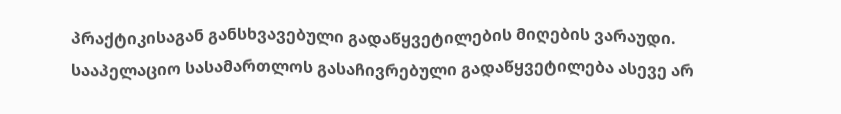პრაქტიკისაგან განსხვავებული გადაწყვეტილების მიღების ვარაუდი. სააპელაციო სასამართლოს გასაჩივრებული გადაწყვეტილება ასევე არ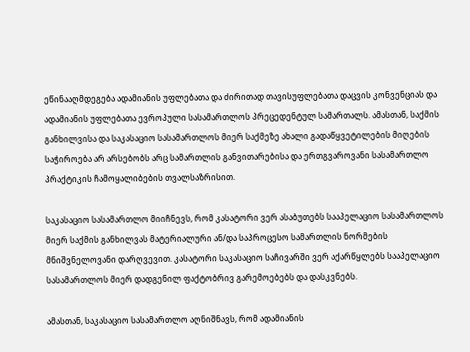ეწინააღმდეგება ადამიანის უფლებათა და ძირითად თავისუფლებათა დაცვის კონვენციას და ადამიანის უფლებათა ევროპული სასამართლოს პრეცედენტულ სამართალს. ამასთან, საქმის განხილვისა და საკასაციო სასამართლოს მიერ საქმეზე ახალი გადაწყვეტილების მიღების საჭიროება არ არსებობს არც სამართლის განვითარებისა და ერთგვაროვანი სასამართლო პრაქტიკის ჩამოყალიბების თვალსაზრისით.

საკასაციო სასამართლო მიიჩნევს, რომ კასატორი ვერ ასაბუთებს სააპელაციო სასამართლოს მიერ საქმის განხილვას მატერიალური ან/და საპროცესო სამართლის ნორმების მნიშვნელოვანი დარღვევით. კასატორი საკასაციო საჩივარში ვერ აქარწყლებს სააპელაციო სასამართლოს მიერ დადგენილ ფაქტობრივ გარემოებებს და დასკვნებს.

ამასთან, საკასაციო სასამართლო აღნიშნავს, რომ ადამიანის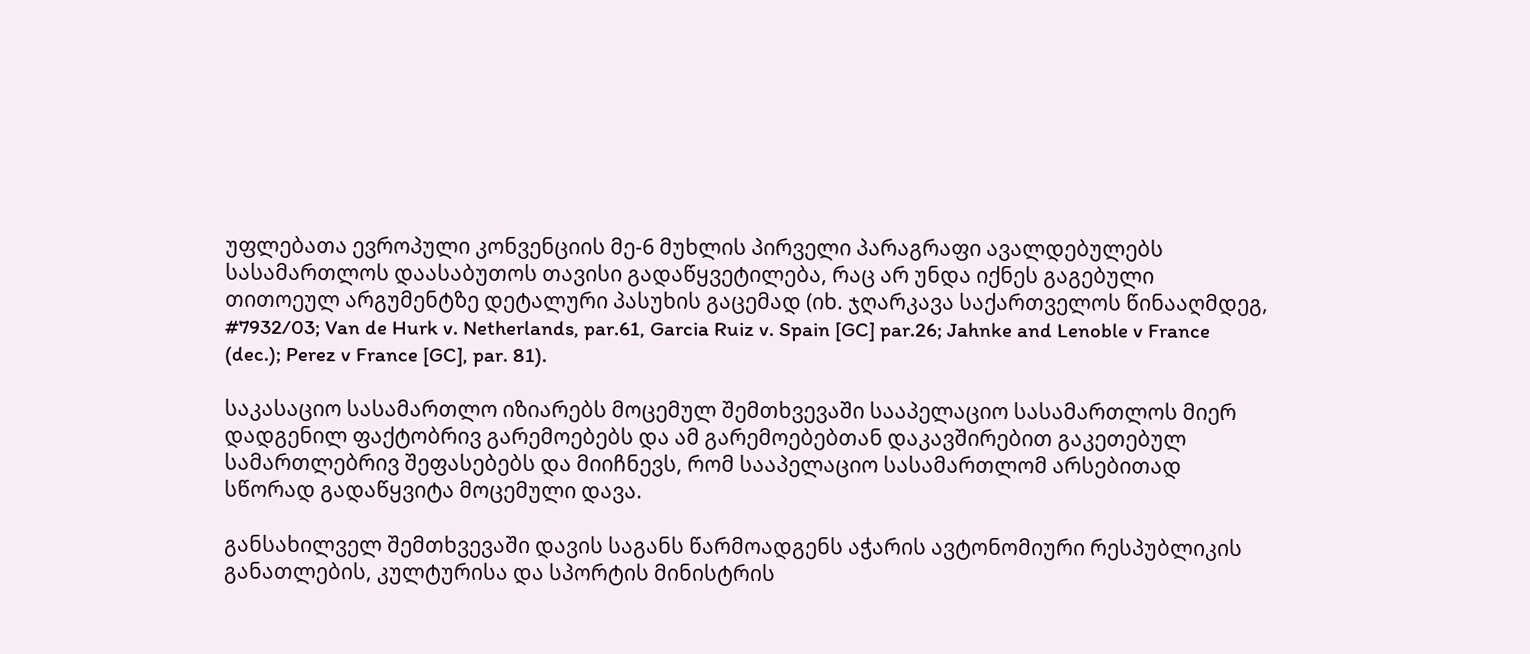უფლებათა ევროპული კონვენციის მე-6 მუხლის პირველი პარაგრაფი ავალდებულებს სასამართლოს დაასაბუთოს თავისი გადაწყვეტილება, რაც არ უნდა იქნეს გაგებული თითოეულ არგუმენტზე დეტალური პასუხის გაცემად (იხ. ჯღარკავა საქართველოს წინააღმდეგ, #7932/03; Van de Hurk v. Netherlands, par.61, Garcia Ruiz v. Spain [GC] par.26; Jahnke and Lenoble v France (dec.); Perez v France [GC], par. 81).

საკასაციო სასამართლო იზიარებს მოცემულ შემთხვევაში სააპელაციო სასამართლოს მიერ დადგენილ ფაქტობრივ გარემოებებს და ამ გარემოებებთან დაკავშირებით გაკეთებულ სამართლებრივ შეფასებებს და მიიჩნევს, რომ სააპელაციო სასამართლომ არსებითად სწორად გადაწყვიტა მოცემული დავა.

განსახილველ შემთხვევაში დავის საგანს წარმოადგენს აჭარის ავტონომიური რესპუბლიკის განათლების, კულტურისა და სპორტის მინისტრის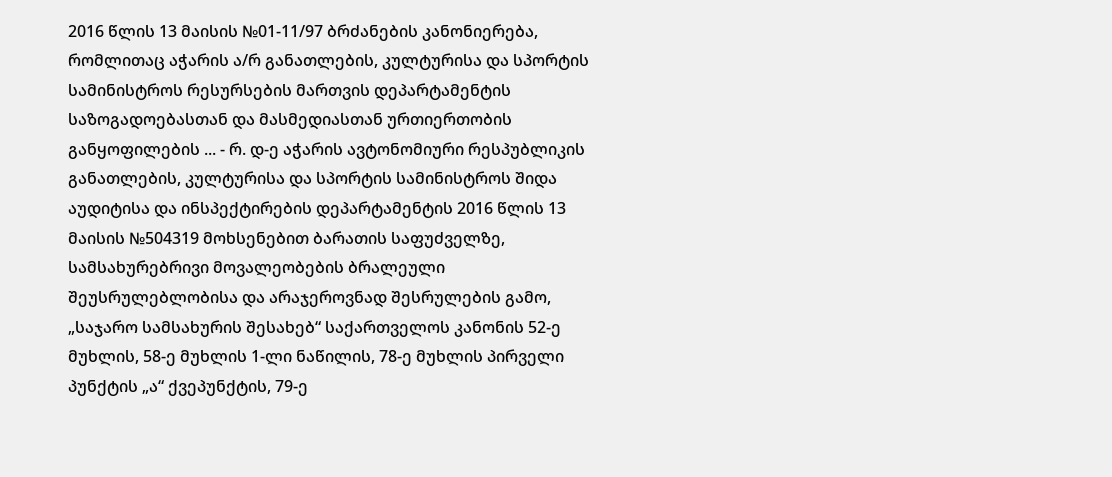2016 წლის 13 მაისის №01-11/97 ბრძანების კანონიერება, რომლითაც აჭარის ა/რ განათლების, კულტურისა და სპორტის სამინისტროს რესურსების მართვის დეპარტამენტის საზოგადოებასთან და მასმედიასთან ურთიერთობის განყოფილების ... - რ. დ-ე აჭარის ავტონომიური რესპუბლიკის განათლების, კულტურისა და სპორტის სამინისტროს შიდა აუდიტისა და ინსპექტირების დეპარტამენტის 2016 წლის 13 მაისის №504319 მოხსენებით ბარათის საფუძველზე, სამსახურებრივი მოვალეობების ბრალეული შეუსრულებლობისა და არაჯეროვნად შესრულების გამო, „საჯარო სამსახურის შესახებ“ საქართველოს კანონის 52-ე მუხლის, 58-ე მუხლის 1-ლი ნაწილის, 78-ე მუხლის პირველი პუნქტის „ა“ ქვეპუნქტის, 79-ე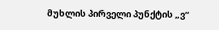მუხლის პირველი პუნქტის „ვ“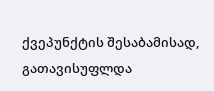ქვეპუნქტის შესაბამისად, გათავისუფლდა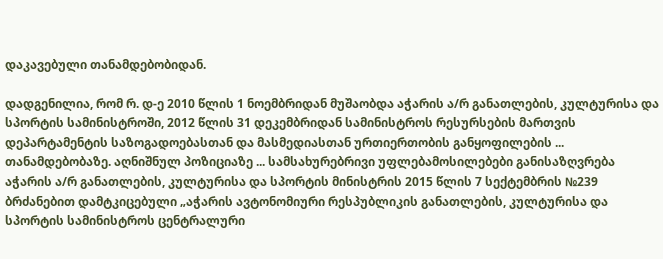დაკავებული თანამდებობიდან.

დადგენილია, რომ რ. დ-ე 2010 წლის 1 ნოემბრიდან მუშაობდა აჭარის ა/რ განათლების, კულტურისა და სპორტის სამინისტროში, 2012 წლის 31 დეკემბრიდან სამინისტროს რესურსების მართვის დეპარტამენტის საზოგადოებასთან და მასმედიასთან ურთიერთობის განყოფილების ... თანამდებობაზე. აღნიშნულ პოზიციაზე ... სამსახურებრივი უფლებამოსილებები განისაზღვრება აჭარის ა/რ განათლების, კულტურისა და სპორტის მინისტრის 2015 წლის 7 სექტემბრის №239 ბრძანებით დამტკიცებული „აჭარის ავტონომიური რესპუბლიკის განათლების, კულტურისა და სპორტის სამინისტროს ცენტრალური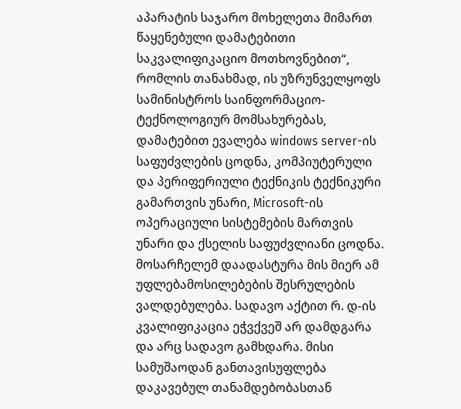აპარატის საჯარო მოხელეთა მიმართ წაყენებული დამატებითი საკვალიფიკაციო მოთხოვნებით“, რომლის თანახმად, ის უზრუნველყოფს სამინისტროს საინფორმაციო- ტექნოლოგიურ მომსახურებას, დამატებით ევალება windows server-ის საფუძვლების ცოდნა, კომპიუტერული და პერიფერიული ტექნიკის ტექნიკური გამართვის უნარი, Microsoft-ის ოპერაციული სისტემების მართვის უნარი და ქსელის საფუძვლიანი ცოდნა. მოსარჩელემ დაადასტურა მის მიერ ამ უფლებამოსილებების შესრულების ვალდებულება. სადავო აქტით რ. დ-ის კვალიფიკაცია ეჭვქვეშ არ დამდგარა და არც სადავო გამხდარა. მისი სამუშაოდან განთავისუფლება დაკავებულ თანამდებობასთან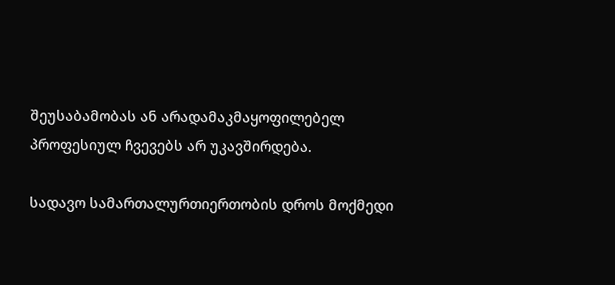შეუსაბამობას ან არადამაკმაყოფილებელ პროფესიულ ჩვევებს არ უკავშირდება.

სადავო სამართალურთიერთობის დროს მოქმედი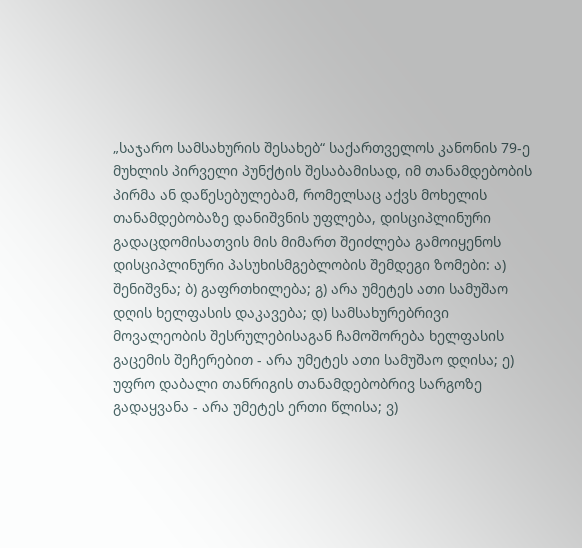„საჯარო სამსახურის შესახებ“ საქართველოს კანონის 79-ე მუხლის პირველი პუნქტის შესაბამისად, იმ თანამდებობის პირმა ან დაწესებულებამ, რომელსაც აქვს მოხელის თანამდებობაზე დანიშვნის უფლება, დისციპლინური გადაცდომისათვის მის მიმართ შეიძლება გამოიყენოს დისციპლინური პასუხისმგებლობის შემდეგი ზომები: ა) შენიშვნა; ბ) გაფრთხილება; გ) არა უმეტეს ათი სამუშაო დღის ხელფასის დაკავება; დ) სამსახურებრივი მოვალეობის შესრულებისაგან ჩამოშორება ხელფასის გაცემის შეჩერებით - არა უმეტეს ათი სამუშაო დღისა; ე) უფრო დაბალი თანრიგის თანამდებობრივ სარგოზე გადაყვანა - არა უმეტეს ერთი წლისა; ვ)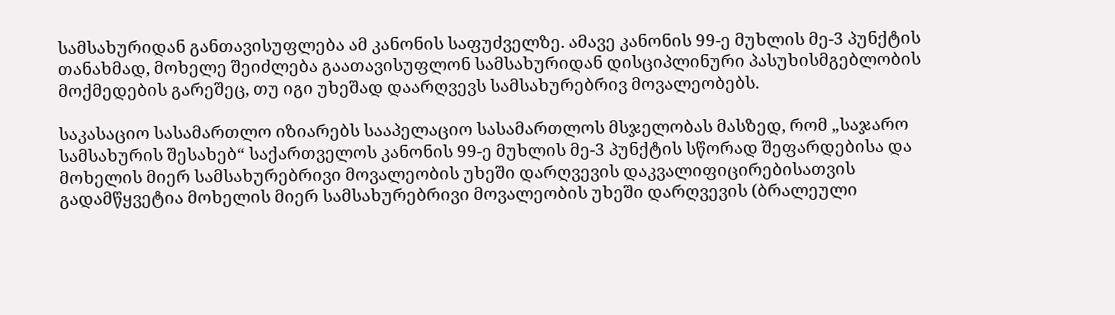სამსახურიდან განთავისუფლება ამ კანონის საფუძველზე. ამავე კანონის 99-ე მუხლის მე-3 პუნქტის თანახმად, მოხელე შეიძლება გაათავისუფლონ სამსახურიდან დისციპლინური პასუხისმგებლობის მოქმედების გარეშეც, თუ იგი უხეშად დაარღვევს სამსახურებრივ მოვალეობებს.

საკასაციო სასამართლო იზიარებს სააპელაციო სასამართლოს მსჯელობას მასზედ, რომ „საჯარო სამსახურის შესახებ“ საქართველოს კანონის 99-ე მუხლის მე-3 პუნქტის სწორად შეფარდებისა და მოხელის მიერ სამსახურებრივი მოვალეობის უხეში დარღვევის დაკვალიფიცირებისათვის გადამწყვეტია მოხელის მიერ სამსახურებრივი მოვალეობის უხეში დარღვევის (ბრალეული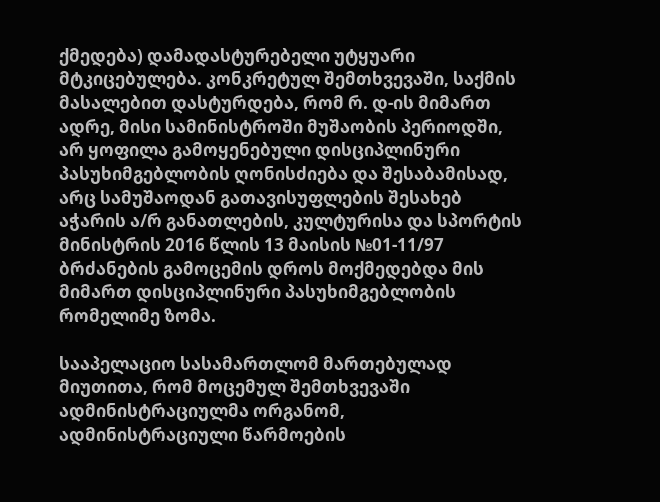ქმედება) დამადასტურებელი უტყუარი მტკიცებულება. კონკრეტულ შემთხვევაში, საქმის მასალებით დასტურდება, რომ რ. დ-ის მიმართ ადრე, მისი სამინისტროში მუშაობის პერიოდში, არ ყოფილა გამოყენებული დისციპლინური პასუხიმგებლობის ღონისძიება და შესაბამისად, არც სამუშაოდან გათავისუფლების შესახებ აჭარის ა/რ განათლების, კულტურისა და სპორტის მინისტრის 2016 წლის 13 მაისის №01-11/97 ბრძანების გამოცემის დროს მოქმედებდა მის მიმართ დისციპლინური პასუხიმგებლობის რომელიმე ზომა.

სააპელაციო სასამართლომ მართებულად მიუთითა, რომ მოცემულ შემთხვევაში ადმინისტრაციულმა ორგანომ, ადმინისტრაციული წარმოების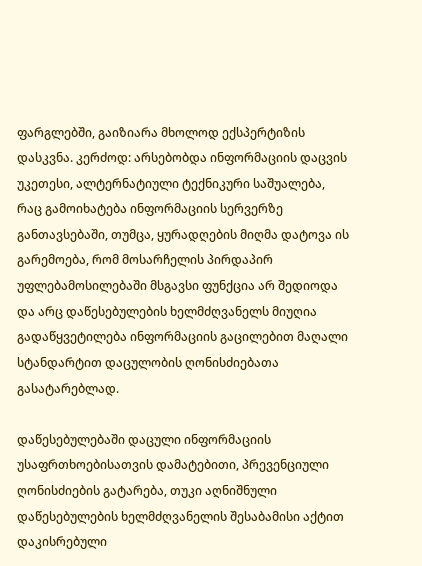ფარგლებში, გაიზიარა მხოლოდ ექსპერტიზის დასკვნა. კერძოდ: არსებობდა ინფორმაციის დაცვის უკეთესი, ალტერნატიული ტექნიკური საშუალება, რაც გამოიხატება ინფორმაციის სერვერზე განთავსებაში, თუმცა, ყურადღების მიღმა დატოვა ის გარემოება, რომ მოსარჩელის პირდაპირ უფლებამოსილებაში მსგავსი ფუნქცია არ შედიოდა და არც დაწესებულების ხელმძღვანელს მიუღია გადაწყვეტილება ინფორმაციის გაცილებით მაღალი სტანდარტით დაცულობის ღონისძიებათა გასატარებლად.

დაწესებულებაში დაცული ინფორმაციის უსაფრთხოებისათვის დამატებითი, პრევენციული ღონისძიების გატარება, თუკი აღნიშნული დაწესებულების ხელმძღვანელის შესაბამისი აქტით დაკისრებული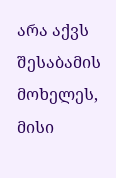არა აქვს შესაბამის მოხელეს, მისი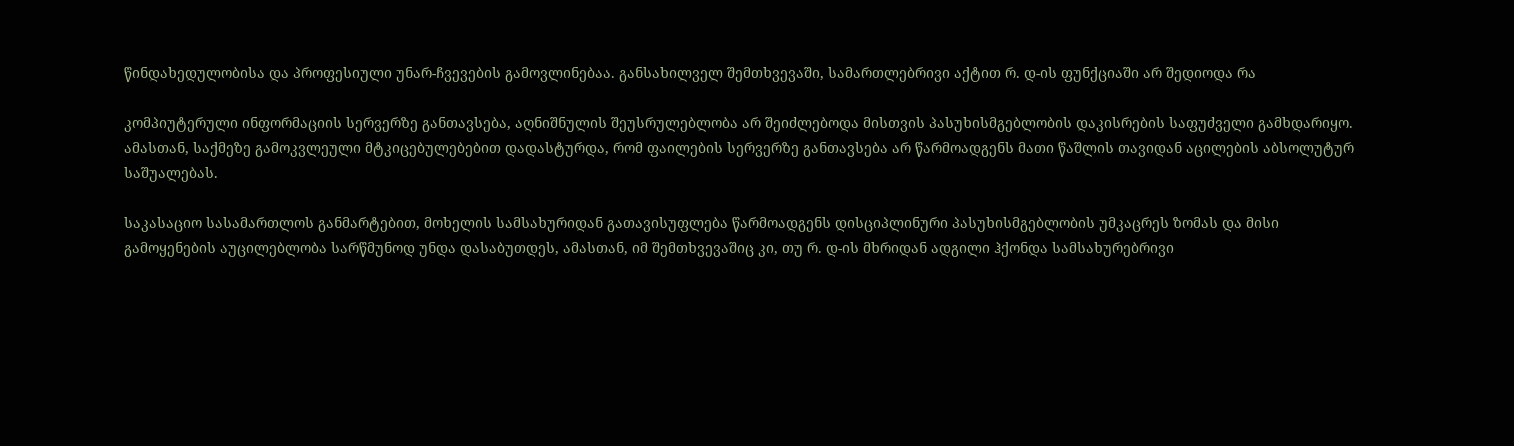წინდახედულობისა და პროფესიული უნარ-ჩვევების გამოვლინებაა. განსახილველ შემთხვევაში, სამართლებრივი აქტით რ. დ-ის ფუნქციაში არ შედიოდა რა

კომპიუტერული ინფორმაციის სერვერზე განთავსება, აღნიშნულის შეუსრულებლობა არ შეიძლებოდა მისთვის პასუხისმგებლობის დაკისრების საფუძველი გამხდარიყო. ამასთან, საქმეზე გამოკვლეული მტკიცებულებებით დადასტურდა, რომ ფაილების სერვერზე განთავსება არ წარმოადგენს მათი წაშლის თავიდან აცილების აბსოლუტურ საშუალებას.

საკასაციო სასამართლოს განმარტებით, მოხელის სამსახურიდან გათავისუფლება წარმოადგენს დისციპლინური პასუხისმგებლობის უმკაცრეს ზომას და მისი გამოყენების აუცილებლობა სარწმუნოდ უნდა დასაბუთდეს, ამასთან, იმ შემთხვევაშიც კი, თუ რ. დ-ის მხრიდან ადგილი ჰქონდა სამსახურებრივი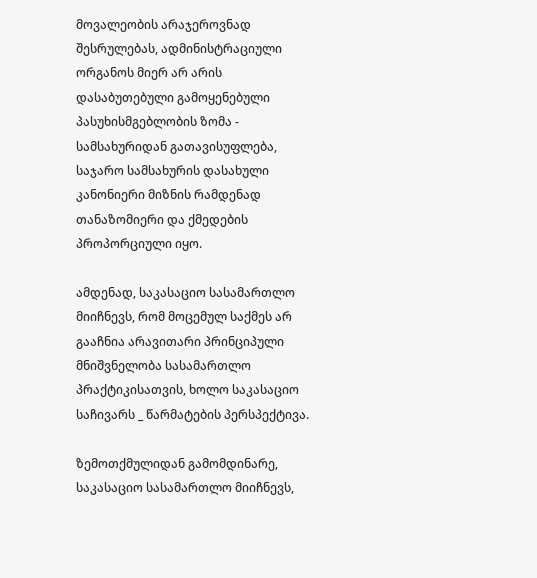მოვალეობის არაჯეროვნად შესრულებას, ადმინისტრაციული ორგანოს მიერ არ არის დასაბუთებული გამოყენებული პასუხისმგებლობის ზომა - სამსახურიდან გათავისუფლება, საჯარო სამსახურის დასახული კანონიერი მიზნის რამდენად თანაზომიერი და ქმედების პროპორციული იყო.

ამდენად, საკასაციო სასამართლო მიიჩნევს, რომ მოცემულ საქმეს არ გააჩნია არავითარი პრინციპული მნიშვნელობა სასამართლო პრაქტიკისათვის, ხოლო საკასაციო საჩივარს _ წარმატების პერსპექტივა.

ზემოთქმულიდან გამომდინარე, საკასაციო სასამართლო მიიჩნევს,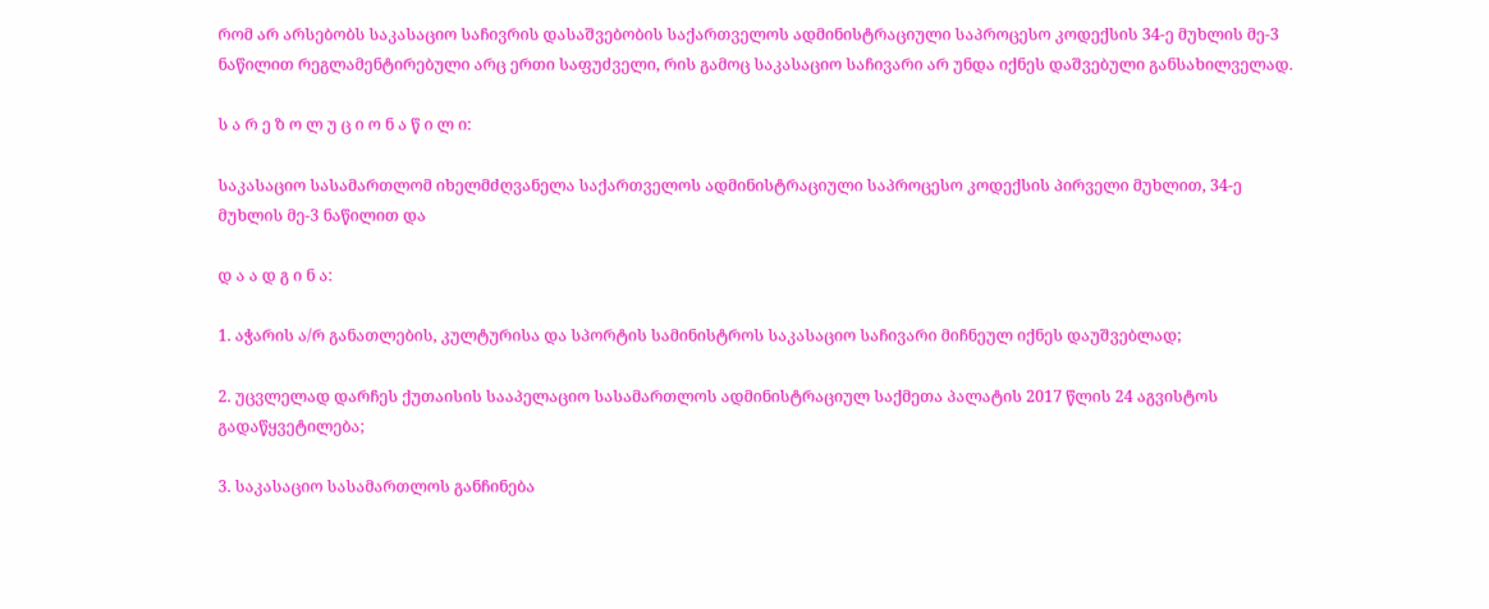რომ არ არსებობს საკასაციო საჩივრის დასაშვებობის საქართველოს ადმინისტრაციული საპროცესო კოდექსის 34-ე მუხლის მე-3 ნაწილით რეგლამენტირებული არც ერთი საფუძველი, რის გამოც საკასაციო საჩივარი არ უნდა იქნეს დაშვებული განსახილველად.

ს ა რ ე ზ ო ლ უ ც ი ო ნ ა წ ი ლ ი:

საკასაციო სასამართლომ იხელმძღვანელა საქართველოს ადმინისტრაციული საპროცესო კოდექსის პირველი მუხლით, 34-ე მუხლის მე-3 ნაწილით და

დ ა ა დ გ ი ნ ა:

1. აჭარის ა/რ განათლების, კულტურისა და სპორტის სამინისტროს საკასაციო საჩივარი მიჩნეულ იქნეს დაუშვებლად;

2. უცვლელად დარჩეს ქუთაისის სააპელაციო სასამართლოს ადმინისტრაციულ საქმეთა პალატის 2017 წლის 24 აგვისტოს გადაწყვეტილება;

3. საკასაციო სასამართლოს განჩინება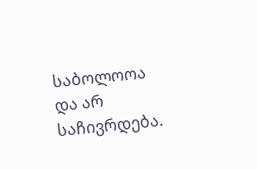საბოლოოა და არ საჩივრდება.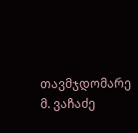თავმჯდომარე მ. ვაჩაძე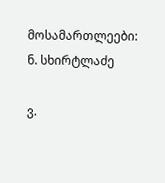მოსამართლეები: ნ. სხირტლაძე

ვ.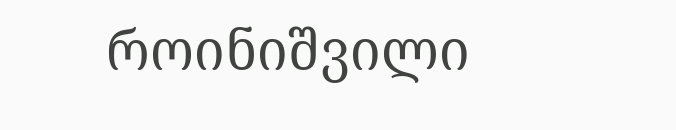როინიშვილი